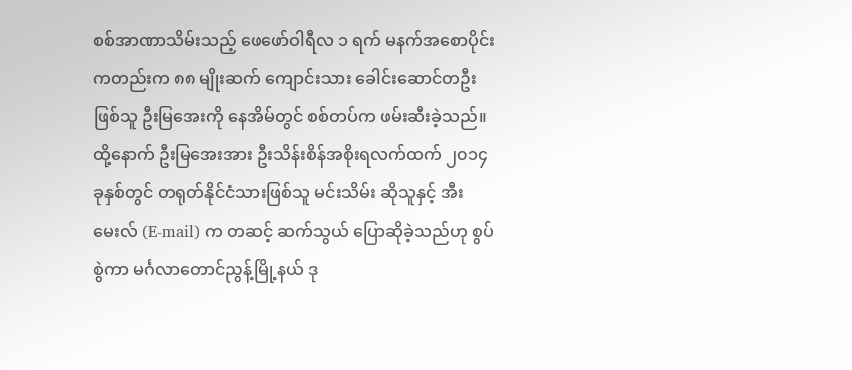စစ်အာဏာသိမ်းသည့် ဖေဖော်ဝါရီလ ၁ ရက် မနက်အစောပိုင်းကတည်းက ၈၈ မျိုးဆက် ကျောင်းသား ခေါင်းဆောင်တဦးဖြစ်သူ ဦးမြအေးကို နေအိမ်တွင် စစ်တပ်က ဖမ်းဆီးခဲ့သည်။
ထို့နောက် ဦးမြအေးအား ဦးသိန်းစိန်အစိုးရလက်ထက် ၂၀၁၄ ခုနှစ်တွင် တရုတ်နိုင်ငံသားဖြစ်သူ မင်းသိမ်း ဆိုသူနှင့် အီးမေးလ် (E-mail) က တဆင့် ဆက်သွယ် ပြောဆိုခဲ့သည်ဟု စွပ်စွဲကာ မင်္ဂလာတောင်ညွန့်မြို့နယ် ဒု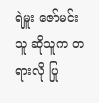ရဲမှူး ဇော်မင်းသူ ဆိုသူက တရားလို ပြု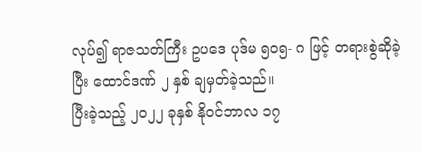လုပ်၍ ရာဇသတ်ကြီး ဥပဒေ ပုဒ်မ ၅၀၅- ဂ ဖြင့် တရားစွဲဆိုခဲ့ပြီး ထောင်ဒဏ် ၂ နှစ် ချမှတ်ခဲ့သည်။
ပြီးခဲ့သည့် ၂၀၂၂ ခုနှစ် နိုဝင်ဘာလ ၁၇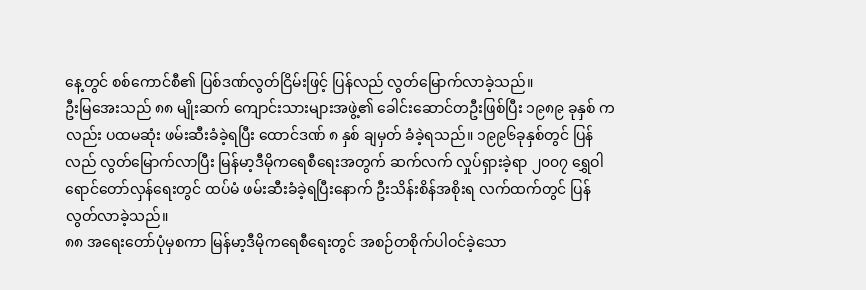နေ့တွင် စစ်ကောင်စီ၏ ပြစ်ဒဏ်လွတ်ငြိမ်းဖြင့် ပြန်လည် လွတ်မြောက်လာခဲ့သည်။
ဦးမြအေးသည် ၈၈ မျိုးဆက် ကျောင်းသားများအဖွဲ့၏ ခေါင်းဆောင်တဦးဖြစ်ပြီး ၁၉၈၉ ခုနှစ် ကလည်း ပထမဆုံး ဖမ်းဆီးခံခဲ့ရပြီး ထောင်ဒဏ် ၈ နှစ် ချမှတ် ခံခဲ့ရသည်။ ၁၉၉၆ခုနှစ်တွင် ပြန်လည် လွတ်မြောက်လာပြီး မြန်မာ့ဒီမိုကရေစီရေးအတွက် ဆက်လက် လှုပ်ရှားခဲ့ရာ ၂၀၀၇ ရွှေဝါရောင်တော်လှန်ရေးတွင် ထပ်မံ ဖမ်းဆီးခံခဲ့ရပြီးနောက် ဦးသိန်းစိန်အစိုးရ လက်ထက်တွင် ပြန်လွတ်လာခဲ့သည်။
၈၈ အရေးတော်ပုံမှစကာ မြန်မာ့ဒီမိုကရေစီရေးတွင် အစဉ်တစိုက်ပါဝင်ခဲ့သော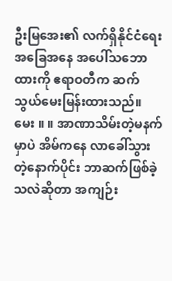ဦးမြအေး၏ လက်ရှိနိုင်ငံရေး အခြေအနေ အပေါ်သဘောထားကို ဧရာဝတီက ဆက်သွယ်မေးမြန်းထားသည်။
မေး ။ ။ အာဏာသိမ်းတဲ့မနက်မှာပဲ အိမ်ကနေ လာခေါ်သွားတဲ့နောက်ပိုင်း ဘာဆက်ဖြစ်ခဲ့သလဲဆိုတာ အကျဉ်း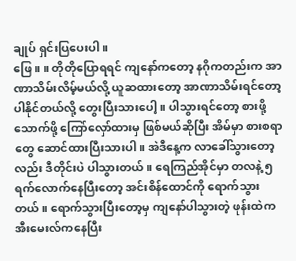ချုပ် ရှင်းပြပေးပါ။
ဖြေ ။ ။ တိုတိုပြောရရင် ကျနော်ကတော့ နဂိုကတည်းက အာဏာသိမ်းလိမ့်မယ်လို့ ယူဆထားတော့ အာဏာသိမ်းရင်တော့ ပါနိုင်တယ်လို့ တွေးပြီးသားပေါ့။ ပါသွားရင်တော့ စားဖို့သောက်ဖို့ ကြော်လှော်ထားမှ ဖြစ်မယ်ဆိုပြီး အိမ်မှာ စားစရာတွေ ဆောင်ထားပြီးသားပါ။ အဲဒီနေ့က လာခေါ်သွားတော့လည်း ဒီတိုင်းပဲ ပါသွားတယ်။ ရေကြည်အိုင်မှာ တလနဲ့ ၅ ရက်လောက်နေပြီးတော့ အင်းစိန်ထောင်ကို ရောက်သွားတယ်။ ရောက်သွားပြီးတော့မှ ကျနော်ပါသွားတဲ့ ဖုန်းထဲက အီးမေးလ်ကနေပြီး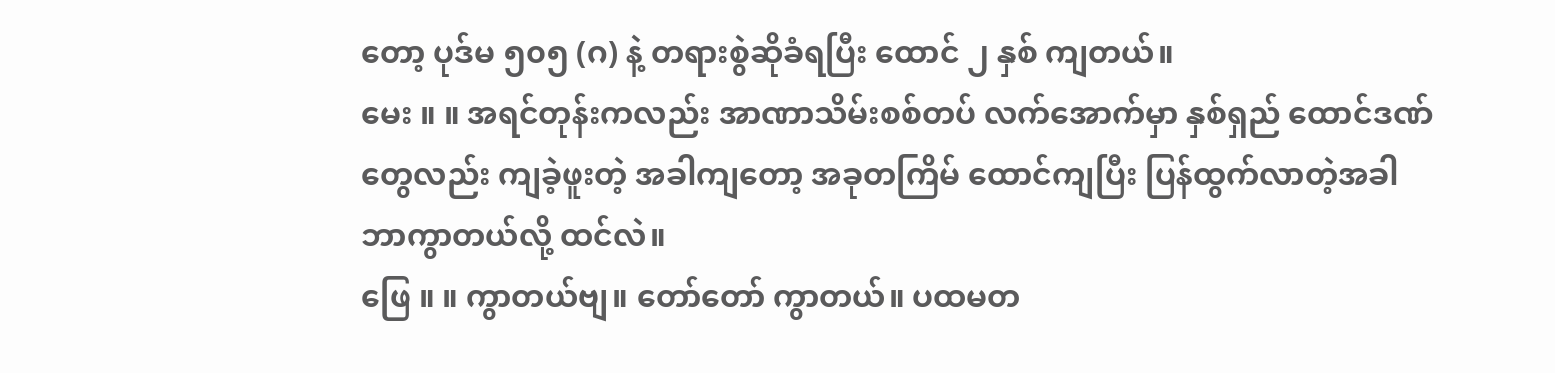တော့ ပုဒ်မ ၅၀၅ (ဂ) နဲ့ တရားစွဲဆိုခံရပြီး ထောင် ၂ နှစ် ကျတယ်။
မေး ။ ။ အရင်တုန်းကလည်း အာဏာသိမ်းစစ်တပ် လက်အောက်မှာ နှစ်ရှည် ထောင်ဒဏ် တွေလည်း ကျခဲ့ဖူးတဲ့ အခါကျတော့ အခုတကြိမ် ထောင်ကျပြီး ပြန်ထွက်လာတဲ့အခါ ဘာကွာတယ်လို့ ထင်လဲ။
ဖြေ ။ ။ ကွာတယ်ဗျ။ တော်တော် ကွာတယ်။ ပထမတ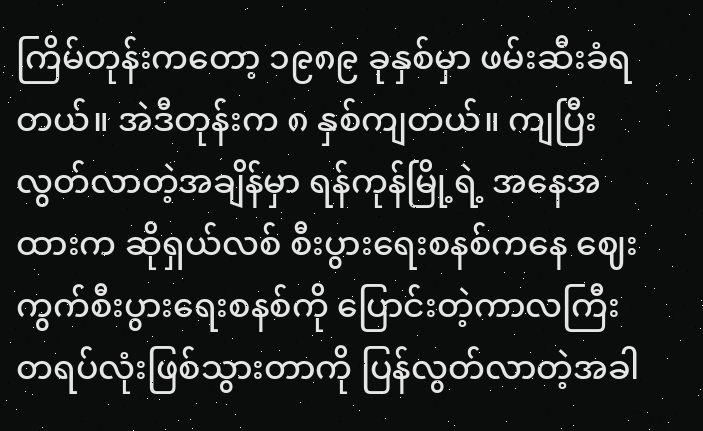ကြိမ်တုန်းကတော့ ၁၉၈၉ ခုနှစ်မှာ ဖမ်းဆီးခံရတယ်။ အဲဒီတုန်းက ၈ နှစ်ကျတယ်။ ကျပြီး လွတ်လာတဲ့အချိန်မှာ ရန်ကုန်မြို့ရဲ့ အနေအထားက ဆိုရှယ်လစ် စီးပွားရေးစနစ်ကနေ ဈေးကွက်စီးပွားရေးစနစ်ကို ပြောင်းတဲ့ကာလကြီး တရပ်လုံးဖြစ်သွားတာကို ပြန်လွတ်လာတဲ့အခါ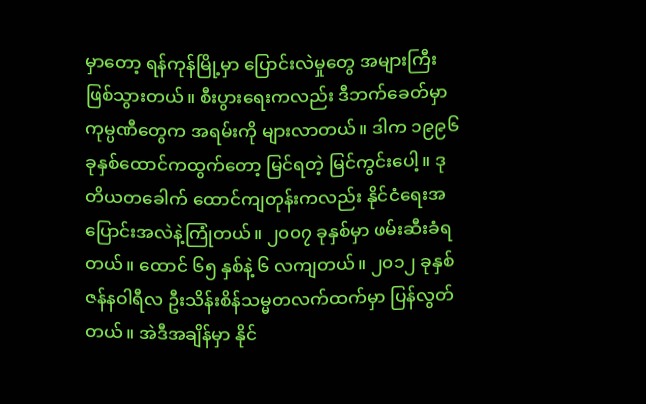မှာတော့ ရန်ကုန်မြို့မှာ ပြောင်းလဲမှုတွေ အများကြီး ဖြစ်သွားတယ်။ စီးပွားရေးကလည်း ဒီဘက်ခေတ်မှာ ကုမ္ပဏီတွေက အရမ်းကို များလာတယ်။ ဒါက ၁၉၉၆ ခုနှစ်ထောင်ကထွက်တော့ မြင်ရတဲ့ မြင်ကွင်းပေါ့။ ဒုတိယတခေါက် ထောင်ကျတုန်းကလည်း နိုင်ငံရေးအပြောင်းအလဲနဲ့ကြုံတယ်။ ၂၀၀၇ ခုနှစ်မှာ ဖမ်းဆီးခံရတယ်။ ထောင် ၆၅ နှစ်နဲ့ ၆ လကျတယ်။ ၂၀၁၂ ခုနှစ် ဇန်နဝါရီလ ဦးသိန်းစိန်သမ္မတလက်ထက်မှာ ပြန်လွတ်တယ်။ အဲဒီအချိန်မှာ နိုင်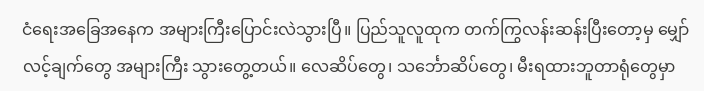ငံရေးအခြေအနေက အများကြီးပြောင်းလဲသွားပြီ။ ပြည်သူလူထုက တက်ကြွလန်းဆန်းပြီးတော့မှ မျှော်လင့်ချက်တွေ အများကြီး သွားတွေ့တယ်။ လေဆိပ်တွေ၊ သင်္ဘောဆိပ်တွေ၊ မီးရထားဘူတာရုံတွေမှာ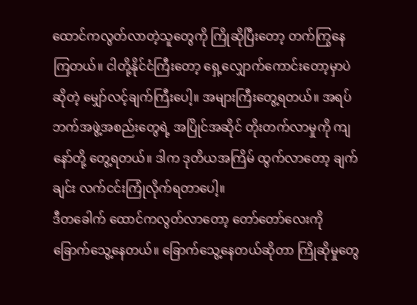ထောင်ကလွတ်လာတဲ့သူတွေကို ကြိုဆိုပြီးတော့ တက်ကြွနေကြတယ်။ ငါတို့နိုင်ငံကြီးတော့ ရှေ့လျှောက်ကောင်းတော့မှာပဲဆိုတဲ့ မျှော်လင့်ချက်ကြီးပေါ့။ အများကြီးတွေ့ရတယ်။ အရပ်ဘက်အဖွဲ့အစည်းတွေရဲ့ အပြိုင်အဆိုင် တိုးတက်လာမှုကို ကျနော်တို့ တွေ့ရတယ်။ ဒါက ဒုတိယအကြိမ် ထွက်လာတော့ ချက်ချင်း လက်ငင်းကြုံလိုက်ရတာပေါ့။
ဒီတခေါက် ထောင်ကလွတ်လာတော့ တော်တော်လေးကို ခြောက်သွေ့နေတယ်။ ခြောက်သွေ့နေတယ်ဆိုတာ ကြိုဆိုမှုတွေ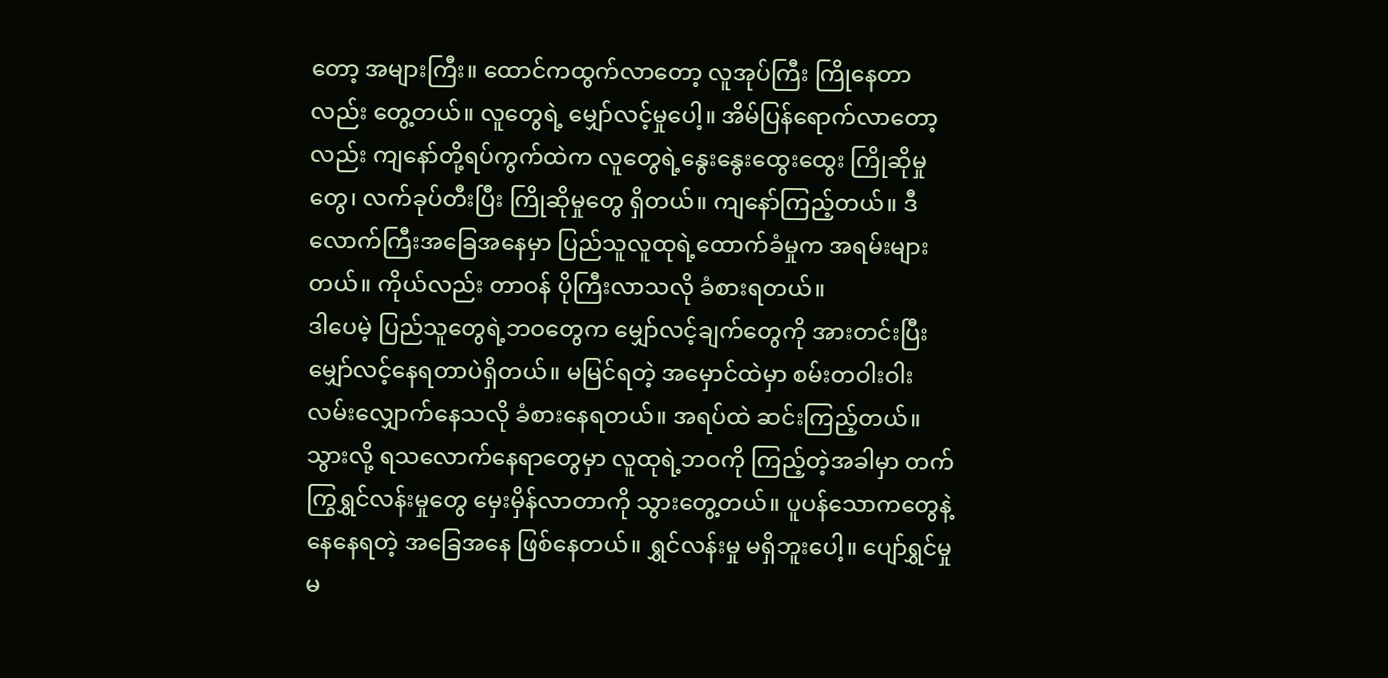တော့ အများကြီး။ ထောင်ကထွက်လာတော့ လူအုပ်ကြီး ကြိုနေတာလည်း တွေ့တယ်။ လူတွေရဲ့ မျှော်လင့်မှုပေါ့။ အိမ်ပြန်ရောက်လာတော့လည်း ကျနော်တို့ရပ်ကွက်ထဲက လူတွေရဲ့နွေးနွေးထွေးထွေး ကြိုဆိုမှုတွေ၊ လက်ခုပ်တီးပြီး ကြိုဆိုမှုတွေ ရှိတယ်။ ကျနော်ကြည့်တယ်။ ဒီလောက်ကြီးအခြေအနေမှာ ပြည်သူလူထုရဲ့ထောက်ခံမှုက အရမ်းများတယ်။ ကိုယ်လည်း တာဝန် ပိုကြီးလာသလို ခံစားရတယ်။
ဒါပေမဲ့ ပြည်သူတွေရဲ့ဘဝတွေက မျှော်လင့်ချက်တွေကို အားတင်းပြီး မျှော်လင့်နေရတာပဲရှိတယ်။ မမြင်ရတဲ့ အမှောင်ထဲမှာ စမ်းတဝါးဝါး လမ်းလျှောက်နေသလို ခံစားနေရတယ်။ အရပ်ထဲ ဆင်းကြည့်တယ်။ သွားလို့ ရသလောက်နေရာတွေမှာ လူထုရဲ့ဘဝကို ကြည့်တဲ့အခါမှာ တက်ကြွရွှင်လန်းမှုတွေ မှေးမှိန်လာတာကို သွားတွေ့တယ်။ ပူပန်သောကတွေနဲ့ နေနေရတဲ့ အခြေအနေ ဖြစ်နေတယ်။ ရွှင်လန်းမှု မရှိဘူးပေါ့။ ပျော်ရွှင်မှု မ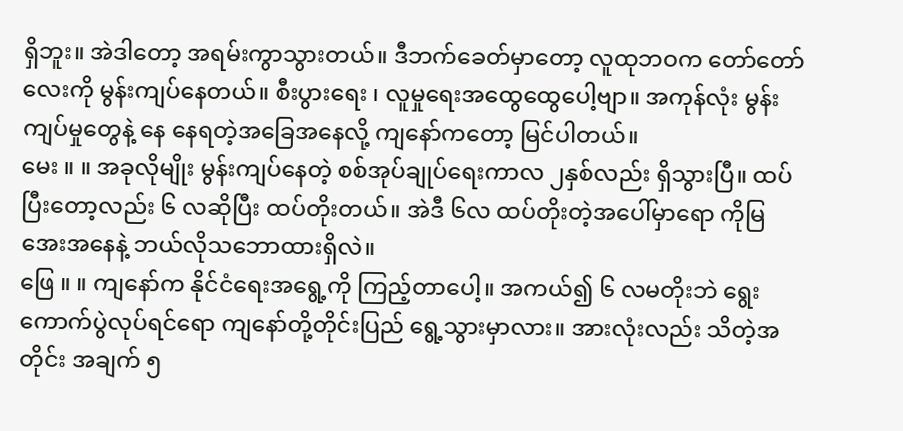ရှိဘူး။ အဲဒါတော့ အရမ်းကွာသွားတယ်။ ဒီဘက်ခေတ်မှာတော့ လူထုဘဝက တော်တော်လေးကို မွန်းကျပ်နေတယ်။ စီးပွားရေး ၊ လူမှုရေးအထွေထွေပေါ့ဗျာ။ အကုန်လုံး မွန်းကျပ်မှုတွေနဲ့ နေ နေရတဲ့အခြေအနေလို့ ကျနော်ကတော့ မြင်ပါတယ်။
မေး ။ ။ အခုလိုမျိုး မွန်းကျပ်နေတဲ့ စစ်အုပ်ချုပ်ရေးကာလ ၂နှစ်လည်း ရှိသွားပြီ။ ထပ်ပြီးတော့လည်း ၆ လဆိုပြီး ထပ်တိုးတယ်။ အဲဒီ ၆လ ထပ်တိုးတဲ့အပေါ်မှာရော ကိုမြအေးအနေနဲ့ ဘယ်လိုသဘောထားရှိလဲ။
ဖြေ ။ ။ ကျနော်က နိုင်ငံရေးအရွေ့ကို ကြည့်တာပေါ့။ အကယ်၍ ၆ လမတိုးဘဲ ရွေးကောက်ပွဲလုပ်ရင်ရော ကျနော်တို့တိုင်းပြည် ရွေ့သွားမှာလား။ အားလုံးလည်း သိတဲ့အတိုင်း အချက် ၅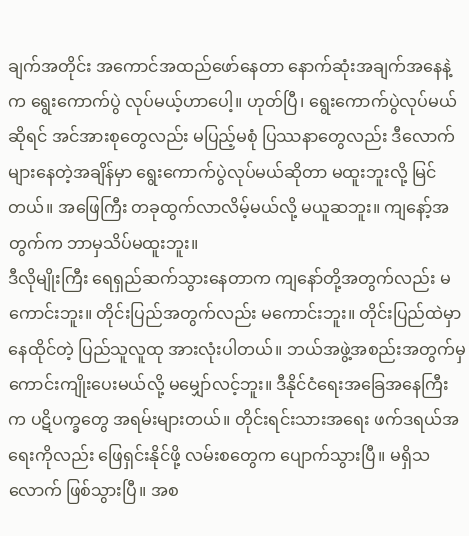ချက်အတိုင်း အကောင်အထည်ဖော်နေတာ နောက်ဆုံးအချက်အနေနဲ့က ရွေးကောက်ပွဲ လုပ်မယ့်ဟာပေါ့။ ဟုတ်ပြီ၊ ရွေးကောက်ပွဲလုပ်မယ်ဆိုရင် အင်အားစုတွေလည်း မပြည့်မစုံ ပြဿနာတွေလည်း ဒီလောက်များနေတဲ့အချိန်မှာ ရွေးကောက်ပွဲလုပ်မယ်ဆိုတာ မထူးဘူးလို့ မြင်တယ်။ အဖြေကြီး တခုထွက်လာလိမ့်မယ်လို့ မယူဆဘူး။ ကျနော့်အတွက်က ဘာမှသိပ်မထူးဘူး။
ဒီလိုမျိုးကြီး ရေရှည်ဆက်သွားနေတာက ကျနော်တို့အတွက်လည်း မကောင်းဘူး။ တိုင်းပြည်အတွက်လည်း မကောင်းဘူး။ တိုင်းပြည်ထဲမှာ နေထိုင်တဲ့ ပြည်သူလူထု အားလုံးပါတယ်။ ဘယ်အဖွဲ့အစည်းအတွက်မှ ကောင်းကျိုးပေးမယ်လို့ မမျှော်လင့်ဘူး။ ဒီနိုင်ငံရေးအခြေအနေကြီးက ပဋိပက္ခတွေ အရမ်းများတယ်။ တိုင်းရင်းသားအရေး ဖက်ဒရယ်အရေးကိုလည်း ဖြေရှင်းနိုင်ဖို့ လမ်းစတွေက ပျောက်သွားပြီ။ မရှိသလောက် ဖြစ်သွားပြီ။ အစ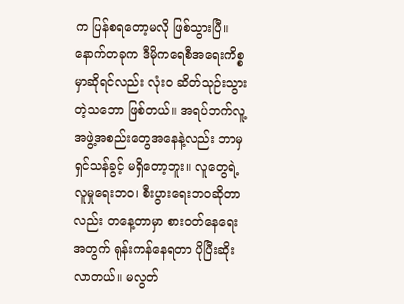က ပြန်စရတော့မလို ဖြစ်သွားပြီ။
နောက်တခုက ဒီမိုကရေစီအရေးကိစ္စမှာဆိုရင်လည်း လုံးဝ ဆိတ်သုဉ်းသွားတဲ့သဘော ဖြစ်တယ်။ အရပ်ဘက်လူ့အဖွဲ့အစည်းတွေအနေနဲ့လည်း ဘာမှ ရှင်သန်ခွင့် မရှိတော့ဘူး။ လူတွေရဲ့ လူမှုရေးဘဝ၊ စီးပွားရေးဘဝဆိုတာလည်း တနေ့တာမှာ စားဝတ်နေရေးအတွက် ရုန်းကန်နေရတာ ပိုပြီးဆိုးလာတယ်။ မလွတ်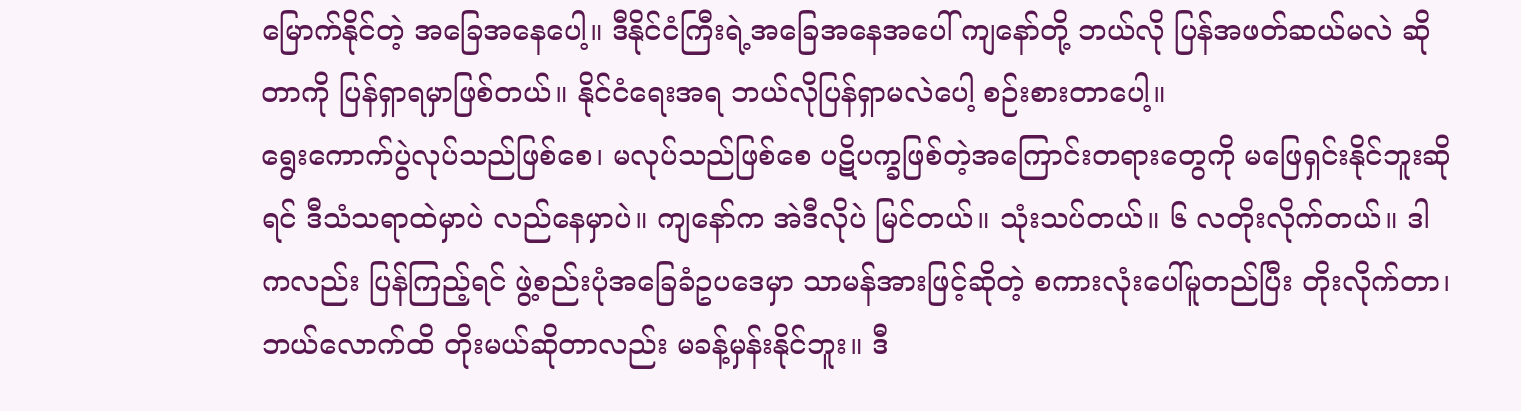မြောက်နိုင်တဲ့ အခြေအနေပေါ့။ ဒီနိုင်ငံကြီးရဲ့အခြေအနေအပေါ် ကျနော်တို့ ဘယ်လို ပြန်အဖတ်ဆယ်မလဲ ဆိုတာကို ပြန်ရှာရမှာဖြစ်တယ်။ နိုင်ငံရေးအရ ဘယ်လိုပြန်ရှာမလဲပေါ့ စဉ်းစားတာပေါ့။
ရွေးကောက်ပွဲလုပ်သည်ဖြစ်စေ၊ မလုပ်သည်ဖြစ်စေ ပဋိပက္ခဖြစ်တဲ့အကြောင်းတရားတွေကို မဖြေရှင်းနိုင်ဘူးဆိုရင် ဒီသံသရာထဲမှာပဲ လည်နေမှာပဲ။ ကျနော်က အဲဒီလိုပဲ မြင်တယ်။ သုံးသပ်တယ်။ ၆ လတိုးလိုက်တယ်။ ဒါကလည်း ပြန်ကြည့်ရင် ဖွဲ့စည်းပုံအခြေခံဥပဒေမှာ သာမန်အားဖြင့်ဆိုတဲ့ စကားလုံးပေါ်မူတည်ပြီး တိုးလိုက်တာ၊ ဘယ်လောက်ထိ တိုးမယ်ဆိုတာလည်း မခန့်မှန်းနိုင်ဘူး။ ဒီ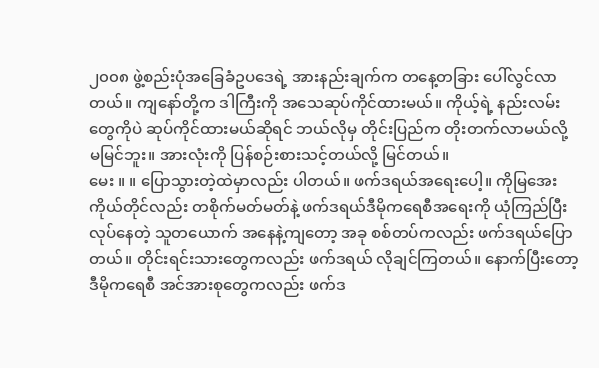၂၀၀၈ ဖွဲ့စည်းပုံအခြေခံဥပဒေရဲ့ အားနည်းချက်က တနေ့တခြား ပေါ်လွင်လာတယ်။ ကျနော်တို့က ဒါကြီးကို အသေဆုပ်ကိုင်ထားမယ်။ ကိုယ့်ရဲ့ နည်းလမ်းတွေကိုပဲ ဆုပ်ကိုင်ထားမယ်ဆိုရင် ဘယ်လိုမှ တိုင်းပြည်က တိုးတက်လာမယ်လို့ မမြင်ဘူး။ အားလုံးကို ပြန်စဉ်းစားသင့်တယ်လို့ မြင်တယ်။
မေး ။ ။ ပြောသွားတဲ့ထဲမှာလည်း ပါတယ်။ ဖက်ဒရယ်အရေးပေါ့။ ကိုမြအေးကိုယ်တိုင်လည်း တစိုက်မတ်မတ်နဲ့ ဖက်ဒရယ်ဒီမိုကရေစီအရေးကို ယုံကြည်ပြီး လုပ်နေတဲ့ သူတယောက် အနေနဲ့ကျတော့ အခု စစ်တပ်ကလည်း ဖက်ဒရယ်ပြောတယ်။ တိုင်းရင်းသားတွေကလည်း ဖက်ဒရယ် လိုချင်ကြတယ်။ နောက်ပြီးတော့ ဒီမိုကရေစီ အင်အားစုတွေကလည်း ဖက်ဒ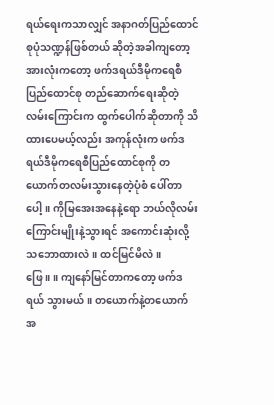ရယ်ရေးကသာလျှင် အနာဂတ်ပြည်ထောင်စုပုံသဏ္ဍန်ဖြစ်တယ် ဆိုတဲ့အခါကျတော့ အားလုံးကတော့ ဖက်ဒရယ်ဒီမိုကရေစီ ပြည်ထောင်စု တည်ဆောက်ရေးဆိုတဲ့ လမ်းကြောင်းက ထွက်ပေါက်ဆိုတာကို သိထားပေမယ့်လည်း အကုန်လုံးက ဖက်ဒရယ်ဒီမိုကရေစီပြည်ထောင်စုကို တယောက်တလမ်းသွားနေတဲ့ပုံစံ ပေါ်တာပေါ့။ ကိုမြအေးအနေနဲ့ရော ဘယ်လိုလမ်းကြောင်းမျိုးနဲ့သွားရင် အကောင်းဆုံးလို့ သဘောထားလဲ။ ထင်မြင်မိလဲ။
ဖြေ ။ ။ ကျနော်မြင်တာကတော့ ဖက်ဒရယ် သွားမယ်။ တယောက်နဲ့တယောက် အ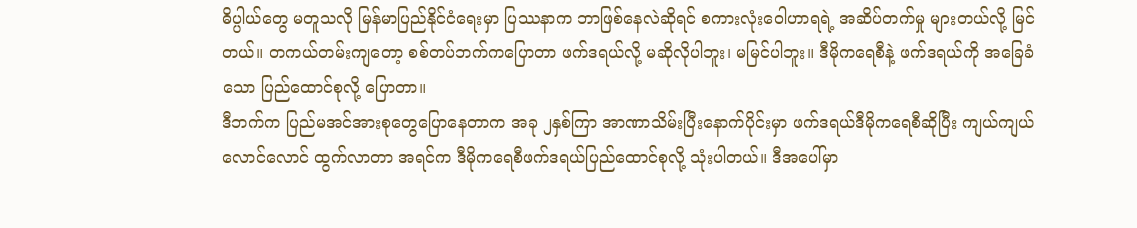ဓိပ္ပါယ်တွေ မတူသလို မြန်မာပြည်နိုင်ငံရေးမှာ ပြဿနာက ဘာဖြစ်နေလဲဆိုရင် စကားလုံးဝေါဟာရရဲ့ အဆိပ်တက်မှု များတယ်လို့ မြင်တယ်။ တကယ်တမ်းကျတော့ စစ်တပ်ဘက်ကပြောတာ ဖက်ဒရယ်လို့ မဆိုလိုပါဘူး၊ မမြင်ပါဘူး။ ဒီမိုကရေစီနဲ့ ဖက်ဒရယ်ကို အခြေခံသော ပြည်ထောင်စုလို့ ပြောတာ။
ဒီဘက်က ပြည်မအင်အားစုတွေပြောနေတာက အခု ၂နှစ်ကြာ အာဏာသိမ်းပြီးနောက်ပိုင်းမှာ ဖက်ဒရယ်ဒီမိုကရေစီဆိုပြီး ကျယ်ကျယ်လောင်လောင် ထွက်လာတာ အရင်က ဒီမိုကရေစီဖက်ဒရယ်ပြည်ထောင်စုလို့ သုံးပါတယ်။ ဒီအပေါ်မှာ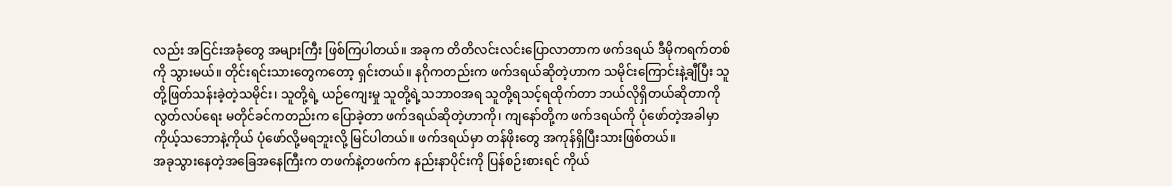လည်း အငြင်းအခုံတွေ အများကြီး ဖြစ်ကြပါတယ်။ အခုက တိတိလင်းလင်းပြောလာတာက ဖက်ဒရယ် ဒီမိုကရက်တစ်ကို သွားမယ်။ တိုင်းရင်းသားတွေကတော့ ရှင်းတယ်။ နဂိုကတည်းက ဖက်ဒရယ်ဆိုတဲ့ဟာက သမိုင်းကြောင်းနဲ့ချီပြီး သူတို့ဖြတ်သန်းခဲ့တဲ့သမိုင်း၊ သူတို့ရဲ့ ယဉ်ကျေးမှု သူတို့ရဲ့သဘာဝအရ သူတို့ရသင့်ရထိုက်တာ ဘယ်လိုရှိတယ်ဆိုတာကို လွတ်လပ်ရေး မတိုင်ခင်ကတည်းက ပြောခဲ့တာ ဖက်ဒရယ်ဆိုတဲ့ဟာကို၊ ကျနော်တို့က ဖက်ဒရယ်ကို ပုံဖော်တဲ့အခါမှာ ကိုယ့်သဘောနဲ့ကိုယ် ပုံဖော်လို့မရဘူးလို့ မြင်ပါတယ်။ ဖက်ဒရယ်မှာ တန်ဖိုးတွေ အကုန်ရှိပြီးသားဖြစ်တယ်။
အခုသွားနေတဲ့အခြေအနေကြီးက တဖက်နဲ့တဖက်က နည်းနာပိုင်းကို ပြန်စဉ်းစားရင် ကိုယ်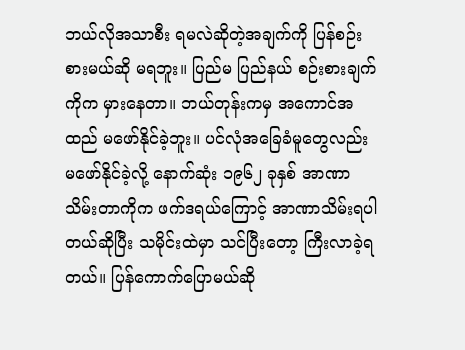ဘယ်လိုအသာစီး ရမလဲဆိုတဲ့အချက်ကို ပြန်စဉ်းစားမယ်ဆို မရဘူး။ ပြည်မ ပြည်နယ် စဉ်းစားချက်ကိုက မှားနေတာ။ ဘယ်တုန်းကမှ အကောင်အထည် မဖော်နိုင်ခဲ့ဘူး။ ပင်လုံအခြေခံမူတွေလည်း မဖော်နိုင်ခဲ့လို့ နောက်ဆုံး ၁၉၆၂ ခုနှစ် အာဏာသိမ်းတာကိုက ဖက်ဒရယ်ကြောင့် အာဏာသိမ်းရပါတယ်ဆိုပြီး သမိုင်းထဲမှာ သင်ပြီးတော့ ကြီးလာခဲ့ရတယ်။ ပြန်ကောက်ပြောမယ်ဆို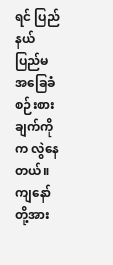ရင် ပြည်နယ် ပြည်မ အခြေခံစဉ်းစားချက်ကိုက လွဲနေတယ်။
ကျနော်တို့အား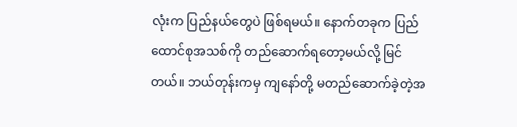လုံးက ပြည်နယ်တွေပဲ ဖြစ်ရမယ်။ နောက်တခုက ပြည်ထောင်စုအသစ်ကို တည်ဆောက်ရတော့မယ်လို့ မြင်တယ်။ ဘယ်တုန်းကမှ ကျနော်တို့ မတည်ဆောက်ခဲ့တဲ့အ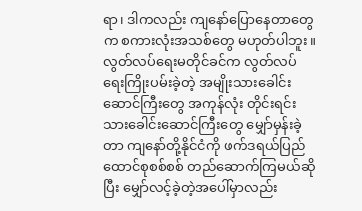ရာ၊ ဒါကလည်း ကျနော်ပြောနေတာတွေက စကားလုံးအသစ်တွေ မဟုတ်ပါဘူး။ လွတ်လပ်ရေးမတိုင်ခင်က လွတ်လပ်ရေးကြိုးပမ်းခဲ့တဲ့ အမျိုးသားခေါင်းဆောင်ကြီးတွေ အကုန်လုံး တိုင်းရင်းသားခေါင်းဆောင်ကြီးတွေ မျှော်မှန်းခဲ့တာ ကျနော်တို့နိုင်ငံကို ဖက်ဒရယ်ပြည်ထောင်စုစစ်စစ် တည်ဆောက်ကြမယ်ဆိုပြီး မျှော်လင့်ခဲ့တဲ့အပေါ်မှာလည်း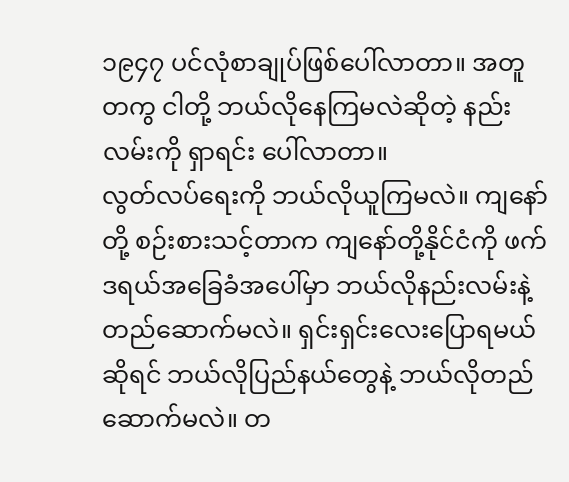၁၉၄၇ ပင်လုံစာချုပ်ဖြစ်ပေါ်လာတာ။ အတူတကွ ငါတို့ ဘယ်လိုနေကြမလဲဆိုတဲ့ နည်းလမ်းကို ရှာရင်း ပေါ်လာတာ။
လွတ်လပ်ရေးကို ဘယ်လိုယူကြမလဲ။ ကျနော်တို့ စဉ်းစားသင့်တာက ကျနော်တို့နိုင်ငံကို ဖက်ဒရယ်အခြေခံအပေါ်မှာ ဘယ်လိုနည်းလမ်းနဲ့ တည်ဆောက်မလဲ။ ရှင်းရှင်းလေးပြောရမယ်ဆိုရင် ဘယ်လိုပြည်နယ်တွေနဲ့ ဘယ်လိုတည်ဆောက်မလဲ။ တ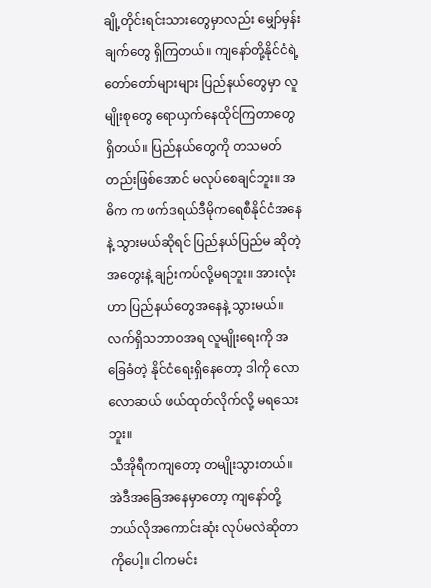ချို့တိုင်းရင်းသားတွေမှာလည်း မျှော်မှန်းချက်တွေ ရှိကြတယ်။ ကျနော်တို့နိုင်ငံရဲ့ တော်တော်များများ ပြည်နယ်တွေမှာ လူမျိုးစုတွေ ရောယှက်နေထိုင်ကြတာတွေရှိတယ်။ ပြည်နယ်တွေကို တသမတ်တည်းဖြစ်အောင် မလုပ်စေချင်ဘူး။ အဓိက က ဖက်ဒရယ်ဒီမိုကရေစီနိုင်ငံအနေနဲ့ သွားမယ်ဆိုရင် ပြည်နယ်ပြည်မ ဆိုတဲ့အတွေးနဲ့ ချဉ်းကပ်လို့မရဘူး။ အားလုံးဟာ ပြည်နယ်တွေအနေနဲ့ သွားမယ်။ လက်ရှိသဘာဝအရ လူမျိုးရေးကို အခြေခံတဲ့ နိုင်ငံရေးရှိနေတော့ ဒါကို လောလောဆယ် ဖယ်ထုတ်လိုက်လို့ မရသေးဘူး။
သီအိုရီကကျတော့ တမျိုးသွားတယ်။ အဲဒီအခြေအနေမှာတော့ ကျနော်တို့ ဘယ်လိုအကောင်းဆုံး လုပ်မလဲဆိုတာကိုပေါ့။ ငါကမင်း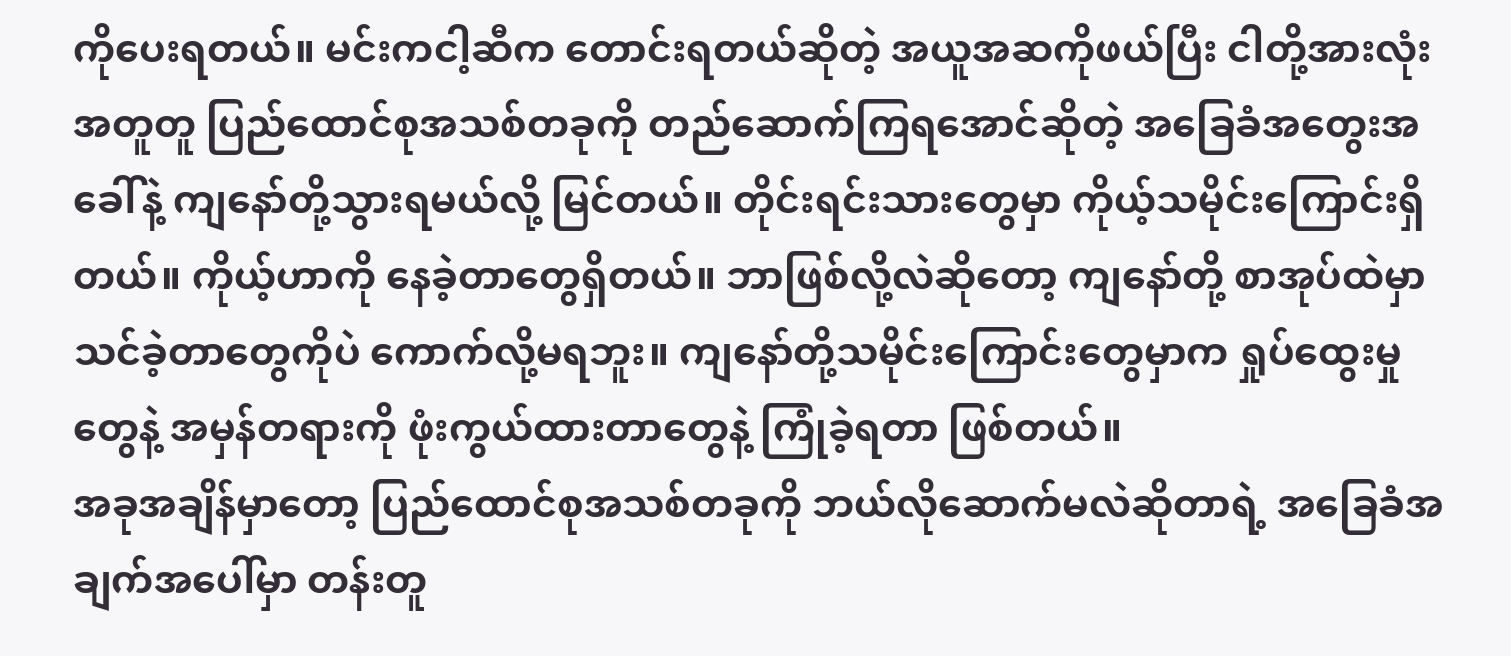ကိုပေးရတယ်။ မင်းကငါ့ဆီက တောင်းရတယ်ဆိုတဲ့ အယူအဆကိုဖယ်ပြီး ငါတို့အားလုံးအတူတူ ပြည်ထောင်စုအသစ်တခုကို တည်ဆောက်ကြရအောင်ဆိုတဲ့ အခြေခံအတွေးအခေါ်နဲ့ ကျနော်တို့သွားရမယ်လို့ မြင်တယ်။ တိုင်းရင်းသားတွေမှာ ကိုယ့်သမိုင်းကြောင်းရှိတယ်။ ကိုယ့်ဟာကို နေခဲ့တာတွေရှိတယ်။ ဘာဖြစ်လို့လဲဆိုတော့ ကျနော်တို့ စာအုပ်ထဲမှာ သင်ခဲ့တာတွေကိုပဲ ကောက်လို့မရဘူး။ ကျနော်တို့သမိုင်းကြောင်းတွေမှာက ရှုပ်ထွေးမှုတွေနဲ့ အမှန်တရားကို ဖုံးကွယ်ထားတာတွေနဲ့ ကြုံခဲ့ရတာ ဖြစ်တယ်။
အခုအချိန်မှာတော့ ပြည်ထောင်စုအသစ်တခုကို ဘယ်လိုဆောက်မလဲဆိုတာရဲ့ အခြေခံအချက်အပေါ်မှာ တန်းတူ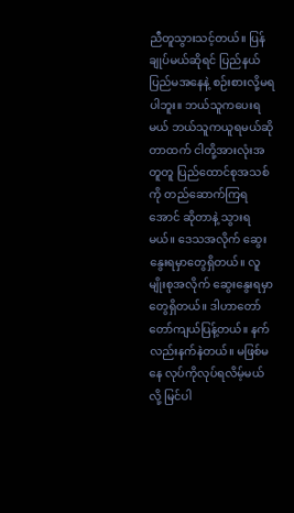ညီတူသွားသင့်တယ်။ ပြန်ချုပ်မယ်ဆိုရင် ပြည်နယ်ပြည်မအနေနဲ့ စဉ်းစားလို့မရပါဘူး။ ဘယ်သူကပေးရမယ် ဘယ်သူကယူရမယ်ဆိုတာထက် ငါတို့အားလုံးအတူတူ ပြည်ထောင်စုအသစ်ကို တည်ဆောက်ကြရအောင် ဆိုတာနဲ့ သွားရမယ်။ ဒေသအလိုက် ဆွေးနွေးရမှာတွေရှိတယ်။ လူမျိုးစုအလိုက် ဆွေးနွေးရမှာတွေရှိတယ်။ ဒါဟာတော်တော်ကျယ်ပြန့်တယ်။ နက်လည်းနက်နဲတယ်။ မဖြစ်မနေ လုပ်ကိုလုပ်ရလိမ့်မယ်လို့ မြင်ပါ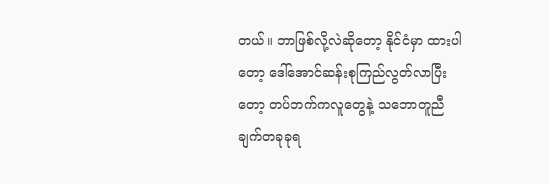တယ်။ ဘာဖြစ်လို့လဲဆိုတော့ နိုင်ငံမှာ ထားပါတော့ ဒေါ်အောင်ဆန်းစုကြည်လွတ်လာပြီးတော့ တပ်ဘက်ကလူတွေနဲ့ သဘောတူညီချက်တခုခုရ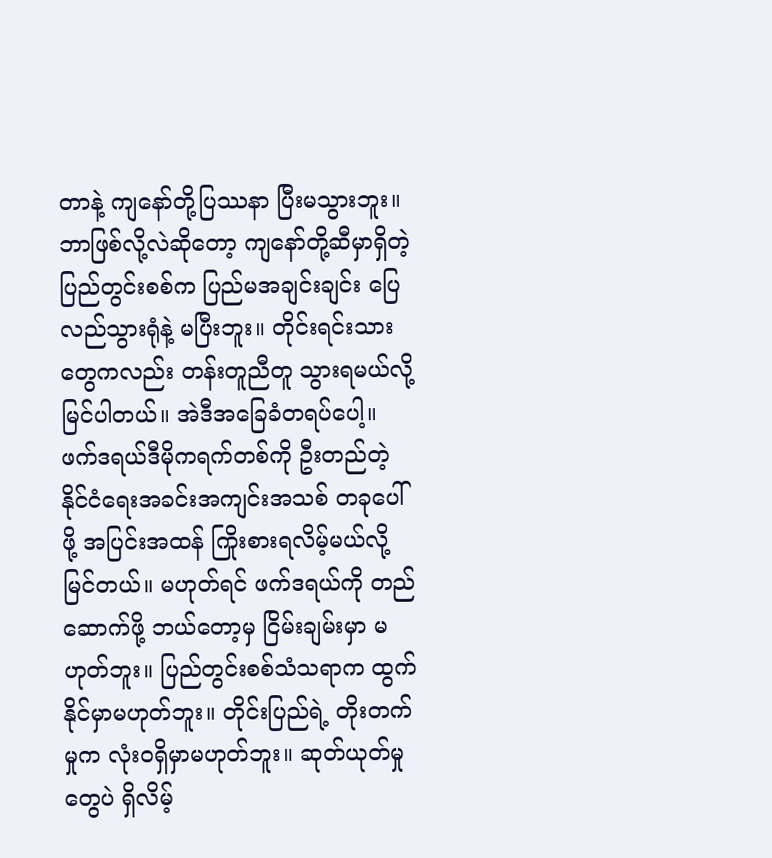တာနဲ့ ကျနော်တို့ပြဿနာ ပြီးမသွားဘူး။ ဘာဖြစ်လို့လဲဆိုတော့ ကျနော်တို့ဆီမှာရှိတဲ့ ပြည်တွင်းစစ်က ပြည်မအချင်းချင်း ပြေလည်သွားရုံနဲ့ မပြီးဘူး။ တိုင်းရင်းသားတွေကလည်း တန်းတူညီတူ သွားရမယ်လို့ မြင်ပါတယ်။ အဲဒီအခြေခံတရပ်ပေါ့။
ဖက်ဒရယ်ဒီမိုကရက်တစ်ကို ဦးတည်တဲ့ နိုင်ငံရေးအခင်းအကျင်းအသစ် တခုပေါ်ဖို့ အပြင်းအထန် ကြိုးစားရလိမ့်မယ်လို့ မြင်တယ်။ မဟုတ်ရင် ဖက်ဒရယ်ကို တည်ဆောက်ဖို့ ဘယ်တော့မှ ငြိမ်းချမ်းမှာ မဟုတ်ဘူး။ ပြည်တွင်းစစ်သံသရာက ထွက်နိုင်မှာမဟုတ်ဘူး။ တိုင်းပြည်ရဲ့ တိုးတက်မှုက လုံးဝရှိမှာမဟုတ်ဘူး။ ဆုတ်ယုတ်မှုတွေပဲ ရှိလိမ့်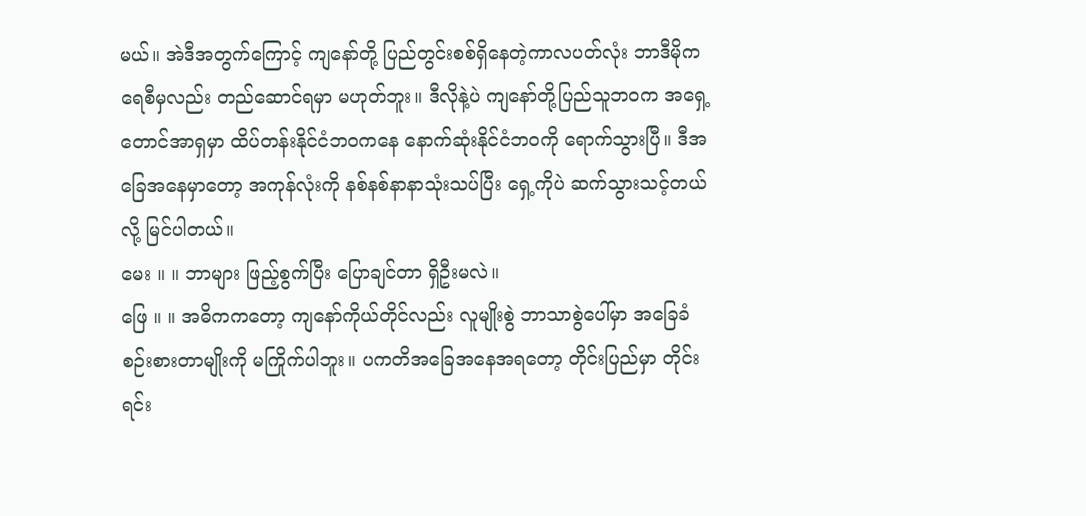မယ်။ အဲဒီအတွက်ကြောင့် ကျနော်တို့ ပြည်တွင်းစစ်ရှိနေတဲ့ကာလပတ်လုံး ဘာဒီမိုကရေစီမှလည်း တည်ဆောင်ရမှာ မဟုတ်ဘူး။ ဒီလိုနဲ့ပဲ ကျနော်တို့ပြည်သူဘဝက အရှေ့တောင်အာရှမှာ ထိပ်တန်းနိုင်ငံဘဝကနေ နောက်ဆုံးနိုင်ငံဘဝကို ရောက်သွားပြီ။ ဒီအခြေအနေမှာတော့ အကုန်လုံးကို နစ်နစ်နာနာသုံးသပ်ပြီး ရှေ့ကိုပဲ ဆက်သွားသင့်တယ်လို့ မြင်ပါတယ်။
မေး ။ ။ ဘာများ ဖြည့်စွက်ပြီး ပြောချင်တာ ရှိဦးမလဲ။
ဖြေ ။ ။ အဓိကကတော့ ကျနော်ကိုယ်တိုင်လည်း လူမျိုးစွဲ ဘာသာစွဲပေါ်မှာ အခြေခံစဉ်းစားတာမျိုးကို မကြိုက်ပါဘူး။ ပကတိအခြေအနေအရတော့ တိုင်းပြည်မှာ တိုင်းရင်း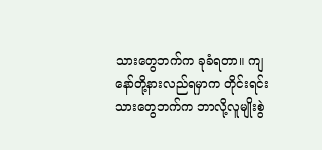သားတွေဘက်က ခုခံရတာ။ ကျနော်တို့နားလည်ရမှာက တိုင်းရင်းသားတွေဘက်က ဘာလို့လူမျိုးစွဲ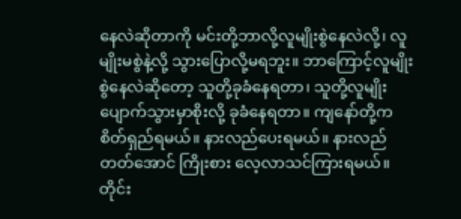နေလဲဆိုတာကို မင်းတို့ဘာလို့လူမျိုးစွဲနေလဲလို့၊ လူမျိုးမစွဲနဲ့လို့ သွားပြောလို့မရဘူး။ ဘာကြောင့်လူမျိုးစွဲနေလဲဆိုတော့ သူတို့ခုခံနေရတာ၊ သူတို့လူမျိုး ပျောက်သွားမှာစိုးလို့ ခုခံနေရတာ။ ကျနော်တို့က စိတ်ရှည်ရမယ်။ နားလည်ပေးရမယ်။ နားလည်တတ်အောင် ကြိုးစား လေ့လာသင်ကြားရမယ်။
တိုင်း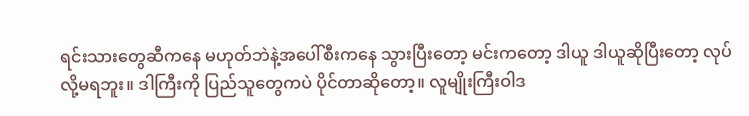ရင်းသားတွေဆီကနေ မဟုတ်ဘဲနဲ့အပေါ်စီးကနေ သွားပြီးတော့ မင်းကတော့ ဒါယူ ဒါယူဆိုပြီးတော့ လုပ်လို့မရဘူး။ ဒါကြီးကို ပြည်သူတွေကပဲ ပိုင်တာဆိုတော့။ လူမျိုးကြီးဝါဒ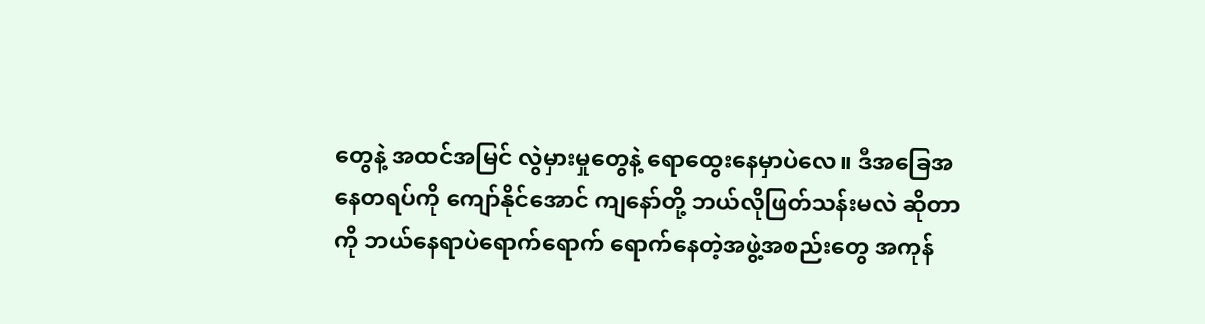တွေနဲ့ အထင်အမြင် လွဲမှားမှုတွေနဲ့ ရောထွေးနေမှာပဲလေ။ ဒီအခြေအနေတရပ်ကို ကျော်နိုင်အောင် ကျနော်တို့ ဘယ်လိုဖြတ်သန်းမလဲ ဆိုတာကို ဘယ်နေရာပဲရောက်ရောက် ရောက်နေတဲ့အဖွဲ့အစည်းတွေ အကုန်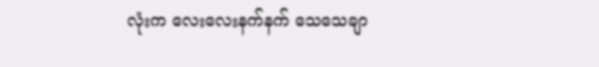လုံးက လေးလေးနက်နက် သေသေချာ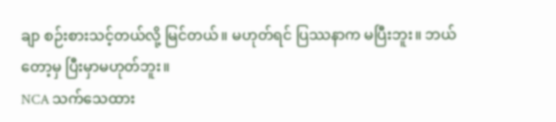ချာ စဉ်းစားသင့်တယ်လို့ မြင်တယ်။ မဟုတ်ရင် ပြဿနာက မပြီးဘူး။ ဘယ်တော့မှ ပြီးမှာမဟုတ်ဘူး။
NCA သက်သေထား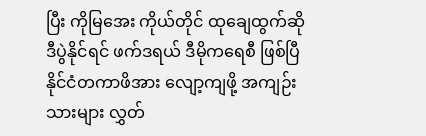ပြီး ကိုမြအေး ကိုယ်တိုင် ထုချေထွက်ဆို
ဒီပွဲနိုင်ရင် ဖက်ဒရယ် ဒီမိုကရေစီ ဖြစ်ပြီ
နိုင်ငံတကာဖိအား လျော့ကျဖို့ အကျဉ်းသားများ လွှတ်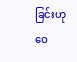ခြင်းဟု ဝေ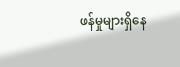ဖန်မှုများရှိနေ